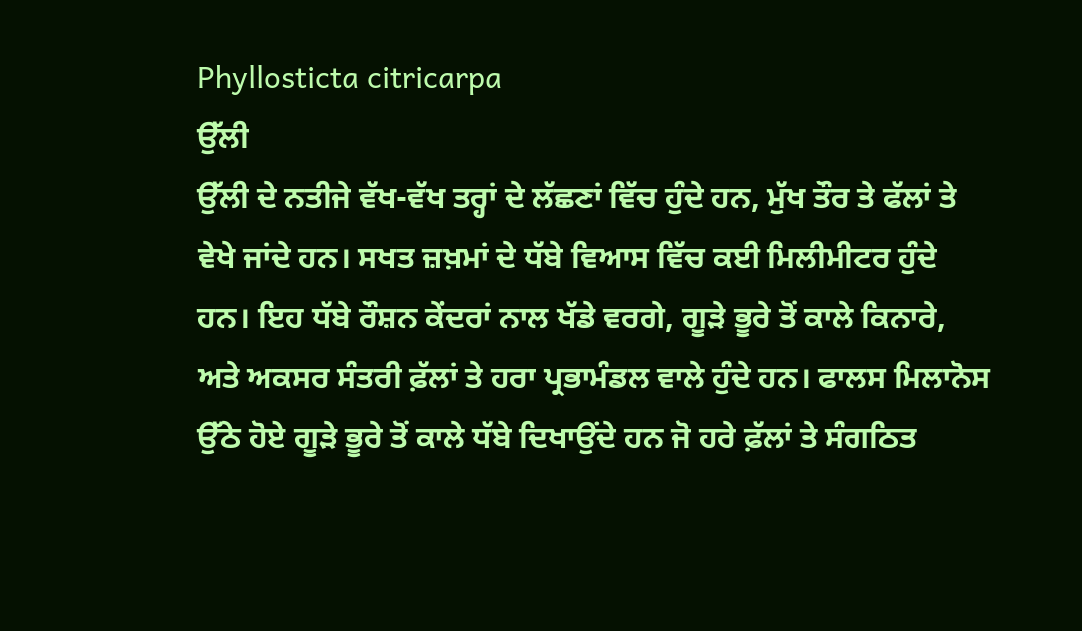Phyllosticta citricarpa
ਉੱਲੀ
ਉੱਲੀ ਦੇ ਨਤੀਜੇ ਵੱਖ-ਵੱਖ ਤਰ੍ਹਾਂ ਦੇ ਲੱਛਣਾਂ ਵਿੱਚ ਹੁੰਦੇ ਹਨ, ਮੁੱਖ ਤੌਰ ਤੇ ਫੱਲਾਂ ਤੇ ਵੇਖੇ ਜਾਂਦੇ ਹਨ। ਸਖਤ ਜ਼ਖ਼ਮਾਂ ਦੇ ਧੱਬੇ ਵਿਆਸ ਵਿੱਚ ਕਈ ਮਿਲੀਮੀਟਰ ਹੁੰਦੇ ਹਨ। ਇਹ ਧੱਬੇ ਰੌਸ਼ਨ ਕੇਂਦਰਾਂ ਨਾਲ ਖੱਡੇ ਵਰਗੇ, ਗੂੜੇ ਭੂਰੇ ਤੋਂ ਕਾਲੇ ਕਿਨਾਰੇ, ਅਤੇ ਅਕਸਰ ਸੰਤਰੀ ਫ਼ੱਲਾਂ ਤੇ ਹਰਾ ਪ੍ਰਭਾਮੰਡਲ ਵਾਲੇ ਹੁੰਦੇ ਹਨ। ਫਾਲਸ ਮਿਲਾਨੋਸ ਉੱਠੇ ਹੋਏ ਗੂੜੇ ਭੂਰੇ ਤੋਂ ਕਾਲੇ ਧੱਬੇ ਦਿਖਾਉਂਦੇ ਹਨ ਜੋ ਹਰੇ ਫ਼ੱਲਾਂ ਤੇ ਸੰਗਠਿਤ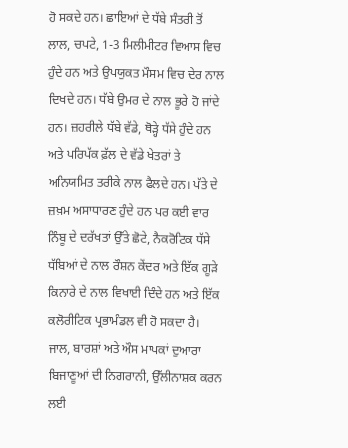ਹੋ ਸਕਦੇ ਹਨ। ਛਾਇਆਂ ਦੇ ਧੱਬੇ ਸੰਤਰੀ ਤੋਂ ਲਾਲ, ਚਪਟੇ, 1-3 ਮਿਲੀਮੀਟਰ ਵਿਆਸ ਵਿਚ ਹੁੰਦੇ ਹਨ ਅਤੇ ਉਪਯੁਕਤ ਮੌਸਮ ਵਿਚ ਦੇਰ ਨਾਲ ਦਿਖਦੇ ਹਨ। ਧੱਬੇ ਉਮਰ ਦੇ ਨਾਲ ਭੂਰੇ ਹੋ ਜਾਂਦੇ ਹਨ। ਜ਼ਹਰੀਲੇ ਧੱਬੇ ਵੱਡੇ, ਥੋੜ੍ਹੇ ਧੱਸੇ ਹੁੰਦੇ ਹਨ ਅਤੇ ਪਰਿਪੱਕ ਫ਼ੱਲ ਦੇ ਵੱਡੇ ਖੇਤਰਾਂ ਤੇ ਅਨਿਯਮਿਤ ਤਰੀਕੇ ਨਾਲ ਫੈਲਦੇ ਹਨ। ਪੱਤੇ ਦੇ ਜ਼ਖ਼ਮ ਅਸਾਧਾਰਣ ਹੁੰਦੇ ਹਨ ਪਰ ਕਈ ਵਾਰ ਨਿੰਬੂ ਦੇ ਦਰੱਖਤਾਂ ਉੱਤੇ ਛੋਟੇ, ਨੈਕਰੋਟਿਕ ਧੱਸੇ ਧੱਬਿਆਂ ਦੇ ਨਾਲ ਰੌਸ਼ਨ ਕੇਂਦਰ ਅਤੇ ਇੱਕ ਗੂੜੇ ਕਿਨਾਰੇ ਦੇ ਨਾਲ ਵਿਖਾਈ ਦਿੰਦੇ ਹਨ ਅਤੇ ਇੱਕ ਕਲੋਰੀਟਿਕ ਪ੍ਰਭਾਮੰਡਲ ਵੀ ਹੋ ਸਕਦਾ ਹੈ।
ਜਾਲ, ਬਾਰਸ਼ਾਂ ਅਤੇ ਔਸ ਮਾਪਕਾਂ ਦੁਆਰਾ ਬਿਜਾਣੂਆਂ ਦੀ ਨਿਗਰਾਨੀ, ਉੱਲੀਨਾਸ਼ਕ ਕਰਨ ਲਈ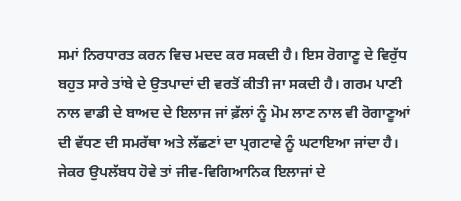ਸਮਾਂ ਨਿਰਧਾਰਤ ਕਰਨ ਵਿਚ ਮਦਦ ਕਰ ਸਕਦੀ ਹੈ। ਇਸ ਰੋਗਾਣੂ ਦੇ ਵਿਰੁੱਧ ਬਹੁਤ ਸਾਰੇ ਤਾਂਬੇ ਦੇ ਉਤਪਾਦਾਂ ਦੀ ਵਰਤੋਂ ਕੀਤੀ ਜਾ ਸਕਦੀ ਹੈ। ਗਰਮ ਪਾਣੀ ਨਾਲ ਵਾਡੀ ਦੇ ਬਾਅਦ ਦੇ ਇਲਾਜ ਜਾਂ ਫ਼ੱਲਾਂ ਨੂੰ ਮੋਮ ਲਾਣ ਨਾਲ ਵੀ ਰੋਗਾਣੂਆਂ ਦੀ ਵੱਧਣ ਦੀ ਸਮਰੱਥਾ ਅਤੇ ਲੱਛਣਾਂ ਦਾ ਪ੍ਰਗਟਾਵੇ ਨੂੰ ਘਟਾਇਆ ਜਾਂਦਾ ਹੈ।
ਜੇਕਰ ਉਪਲੱਬਧ ਹੋਵੇ ਤਾਂ ਜੀਵ-ਵਿਗਿਆਨਿਕ ਇਲਾਜਾਂ ਦੇ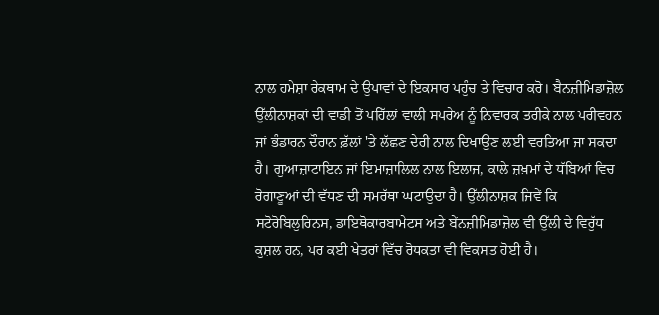ਨਾਲ ਹਮੇਸ਼ਾ ਰੇਕਥਾਮ ਦੇ ਉਪਾਵਾਂ ਦੇ ਇਕਸਾਰ ਪਹੁੰਚ ਤੇ ਵਿਚਾਰ ਕਰੋ। ਬੈਨਜ਼ੀਮਿਡਾਜ਼ੋਲ ਉੱਲੀਨਾਸ਼ਕਾਂ ਦੀ ਵਾਡੀ ਤੋਂ ਪਹਿੱਲਾਂ ਵਾਲੀ ਸਪਰੇਅ ਨੂੰ ਨਿਵਾਰਕ ਤਰੀਕੇ ਨਾਲ ਪਰੀਵਹਨ ਜਾਂ ਭੰਡਾਰਨ ਦੌਰਾਨ ਫ਼ੱਲਾਂ 'ਤੇ ਲੱਛਣ ਦੇਰੀ ਨਾਲ ਦਿਖਾਉਣ ਲਈ ਵਰਤਿਆ ਜਾ ਸਕਦਾ ਹੈ। ਗੁਆਜ਼ਾਟਾਇਨ ਜਾਂ ਇਮਾਜ਼ਾਲਿਲ ਨਾਲ ਇਲਾਜ, ਕਾਲੇ ਜ਼ਖ਼ਮਾਂ ਦੇ ਧੱਬਿਆਂ ਵਿਚ ਰੋਗਾਣੂਆਂ ਦੀ ਵੱਧਣ ਦੀ ਸਮਰੱਥਾ ਘਟਾਉਦਾ ਹੈ। ਉੱਲੀਨਾਸ਼ਕ ਜਿਵੇਂ ਕਿ ਸਟੋਰੋਬਿਲੁਰਿਨਸ, ਡਾਇਥੋਕਾਰਬਾਮੇਟਸ ਅਤੇ ਬੇਂਨਜ਼ੀਮਿਡਾਜ਼ੋਲ ਵੀ ਉੱਲੀ ਦੇ ਵਿਰੁੱਧ ਕੁਸ਼ਲ ਹਨ, ਪਰ ਕਈ ਖੇਤਰਾਂ ਵਿੱਚ ਰੋਧਕਤਾ ਵੀ ਵਿਕਸਤ ਹੋਈ ਹੈ।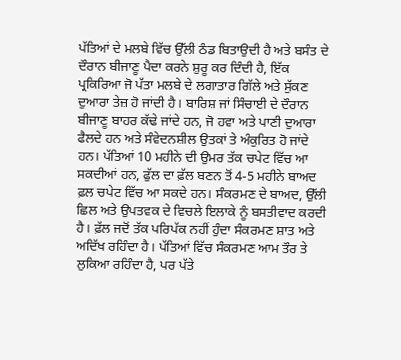ਪੱਤਿਆਂ ਦੇ ਮਲਬੇ ਵਿੱਚ ਉੱਲੀ ਠੰਡ ਬਿਤਾਉਦੀ ਹੈ ਅਤੇ ਬਸੰਤ ਦੇ ਦੌਰਾਨ ਬੀਜਾਣੂ ਪੈਦਾ ਕਰਨੇ ਸ਼ੁਰੂ ਕਰ ਦਿੰਦੀ ਹੈ, ਇੱਕ ਪ੍ਰਕਿਰਿਆ ਜੋ ਪੱਤਾ ਮਲਬੇ ਦੇ ਲਗਾਤਾਰ ਗਿੱਲੇ ਅਤੇ ਸੁੱਕਣ ਦੁਆਰਾ ਤੇਜ਼ ਹੋ ਜਾਂਦੀ ਹੈ। ਬਾਰਿਸ਼ ਜਾਂ ਸਿੰਚਾਈ ਦੇ ਦੌਰਾਨ ਬੀਜਾਣੂ ਬਾਹਰ ਕੱਢੇ ਜਾਂਦੇ ਹਨ, ਜੋ ਹਵਾ ਅਤੇ ਪਾਣੀ ਦੁਆਰਾ ਫੈਲਦੇ ਹਨ ਅਤੇ ਸੰਵੇਦਨਸ਼ੀਲ ਉਤਕਾਂ ਤੇ ਅੰਕੁਰਿਤ ਹੋ ਜਾਂਦੇ ਹਨ। ਪੱਤਿਆਂ 10 ਮਹੀਨੇ ਦੀ ਉਮਰ ਤੱਕ ਚਪੇਟ ਵਿੱਚ ਆ ਸਕਦੀਆਂ ਹਨ, ਫੁੱਲ ਦਾ ਫ਼ੱਲ ਬਣਨ ਤੋਂ 4-5 ਮਹੀਨੇ ਬਾਅਦ ਫ਼ਲ ਚਪੇਟ ਵਿੱਚ ਆ ਸਕਦੇ ਹਨ। ਸੰਕਰਮਣ ਦੇ ਬਾਅਦ, ਉੱਲੀ ਛਿਲ ਅਤੇ ਉਪਤਵਕ ਦੇ ਵਿਚਲੇ ਇਲਾਕੇ ਨੂੰ ਬਸਤੀਵਾਦ ਕਰਦੀ ਹੈ। ਫ਼ੱਲ ਜਦੋਂ ਤੱਕ ਪਰਿਪੱਕ ਨਹੀਂ ਹੁੰਦਾ ਸੰਕਰਮਣ ਸ਼ਾਤ ਅਤੇ ਅਦਿੱਖ ਰਹਿੰਦਾ ਹੈ। ਪੱਤਿਆਂ ਵਿੱਚ ਸੰਕਰਮਣ ਆਮ ਤੌਰ ਤੇ ਲੁਕਿਆ ਰਹਿੰਦਾ ਹੈ, ਪਰ ਪੱਤੇ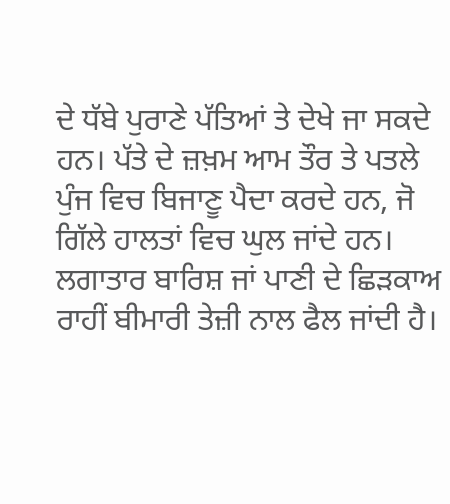ਦੇ ਧੱਬੇ ਪੁਰਾਣੇ ਪੱਤਿਆਂ ਤੇ ਦੇਖੇ ਜਾ ਸਕਦੇ ਹਨ। ਪੱਤੇ ਦੇ ਜ਼ਖ਼ਮ ਆਮ ਤੌਰ ਤੇ ਪਤਲੇ ਪੁੰਜ ਵਿਚ ਬਿਜਾਣੂ ਪੈਦਾ ਕਰਦੇ ਹਨ, ਜੋ ਗਿੱਲੇ ਹਾਲਤਾਂ ਵਿਚ ਘੁਲ ਜਾਂਦੇ ਹਨ। ਲਗਾਤਾਰ ਬਾਰਿਸ਼ ਜਾਂ ਪਾਣੀ ਦੇ ਛਿੜਕਾਅ ਰਾਹੀਂ ਬੀਮਾਰੀ ਤੇਜ਼ੀ ਨਾਲ ਫੈਲ ਜਾਂਦੀ ਹੈ।